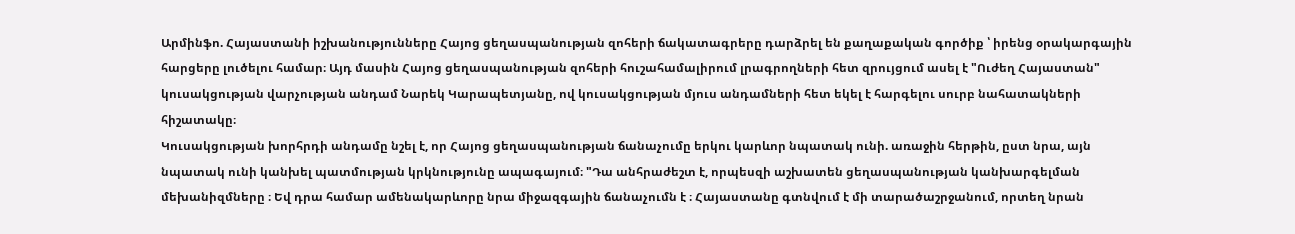Արմինֆո. Հայաստանի իշխանությունները Հայոց ցեղասպանության զոհերի ճակատագրերը դարձրել են քաղաքական գործիք ՝ իրենց օրակարգային հարցերը լուծելու համար։ Այդ մասին Հայոց ցեղասպանության զոհերի հուշահամալիրում լրագրողների հետ զրույցում ասել է "Ուժեղ Հայաստան" կուսակցության վարչության անդամ Նարեկ Կարապետյանը, ով կուսակցության մյուս անդամների հետ եկել է հարգելու սուրբ նահատակների հիշատակը։
Կուսակցության խորհրդի անդամը նշել է, որ Հայոց ցեղասպանության ճանաչումը երկու կարևոր նպատակ ունի. առաջին հերթին, ըստ նրա, այն նպատակ ունի կանխել պատմության կրկնությունը ապագայում։ "Դա անհրաժեշտ է, որպեսզի աշխատեն ցեղասպանության կանխարգելման մեխանիզմները ։ Եվ դրա համար ամենակարևորը նրա միջազգային ճանաչումն է ։ Հայաստանը գտնվում է մի տարածաշրջանում, որտեղ նրան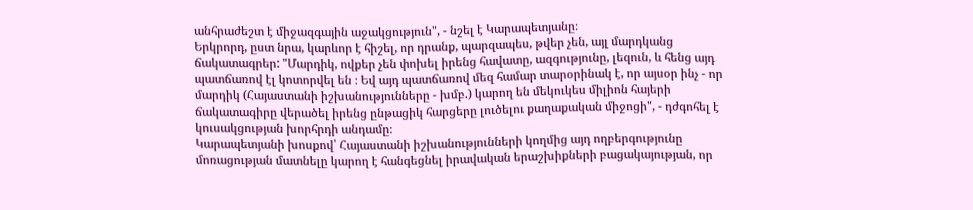անհրաժեշտ է միջազգային աջակցություն", - նշել է Կարապետյանը։
Երկրորդ, ըստ նրա, կարևոր է հիշել, որ դրանք, պարզապես, թվեր չեն, այլ մարդկանց ճակատագրեր: "Մարդիկ, ովքեր չեն փոխել իրենց հավատը, ազգությունը, լեզուն, և հենց այդ պատճառով էլ կոտորվել են ։ Եվ այդ պատճառով մեզ համար տարօրինակ է, որ այսօր ինչ - որ մարդիկ (Հայաստանի իշխանությունները - խմբ.) կարող են մեկուկես միլիոն հայերի ճակատագիրը վերածել իրենց ընթացիկ հարցերը լուծելու քաղաքական միջոցի", - դժգոհել է կուսակցության խորհրդի անդամը։
Կարապետյանի խոսքով՝ Հայաստանի իշխանությունների կողմից այդ ողբերգությունը մոռացության մատնելը կարող է հանգեցնել իրավական երաշխիքների բացակայության, որ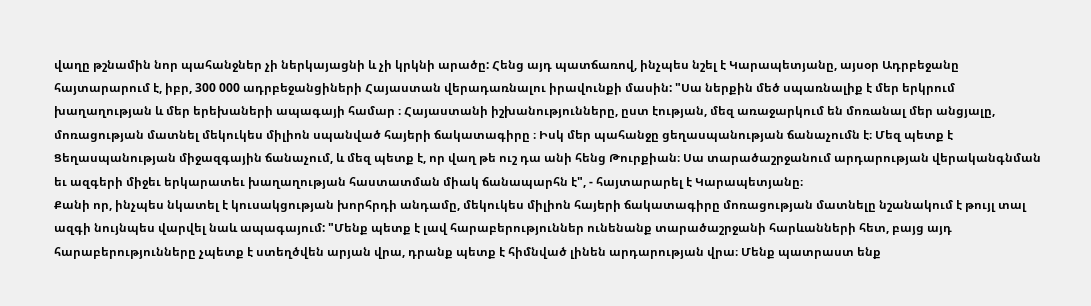վաղը թշնամին նոր պահանջներ չի ներկայացնի և չի կրկնի արածը: Հենց այդ պատճառով, ինչպես նշել է Կարապետյանը, այսօր Ադրբեջանը հայտարարում է, իբր, 300 000 ադրբեջանցիների Հայաստան վերադառնալու իրավունքի մասին: "Սա ներքին մեծ սպառնալիք է մեր երկրում խաղաղության և մեր երեխաների ապագայի համար ։ Հայաստանի իշխանությունները, ըստ էության, մեզ առաջարկում են մոռանալ մեր անցյալը, մոռացության մատնել մեկուկես միլիոն սպանված հայերի ճակատագիրը ։ Իսկ մեր պահանջը ցեղասպանության ճանաչումն է։ Մեզ պետք է Ցեղասպանության միջազգային ճանաչում, և մեզ պետք է, որ վաղ թե ուշ դա անի հենց Թուրքիան։ Սա տարածաշրջանում արդարության վերականգնման եւ ազգերի միջեւ երկարատեւ խաղաղության հաստատման միակ ճանապարհն է", - հայտարարել է Կարապետյանը։
Քանի որ, ինչպես նկատել է կուսակցության խորհրդի անդամը, մեկուկես միլիոն հայերի ճակատագիրը մոռացության մատնելը նշանակում է թույլ տալ ազգի նույնպես վարվել նաև ապագայում: "Մենք պետք է լավ հարաբերություններ ունենանք տարածաշրջանի հարևանների հետ, բայց այդ հարաբերությունները չպետք է ստեղծվեն արյան վրա, դրանք պետք է հիմնված լինեն արդարության վրա։ Մենք պատրաստ ենք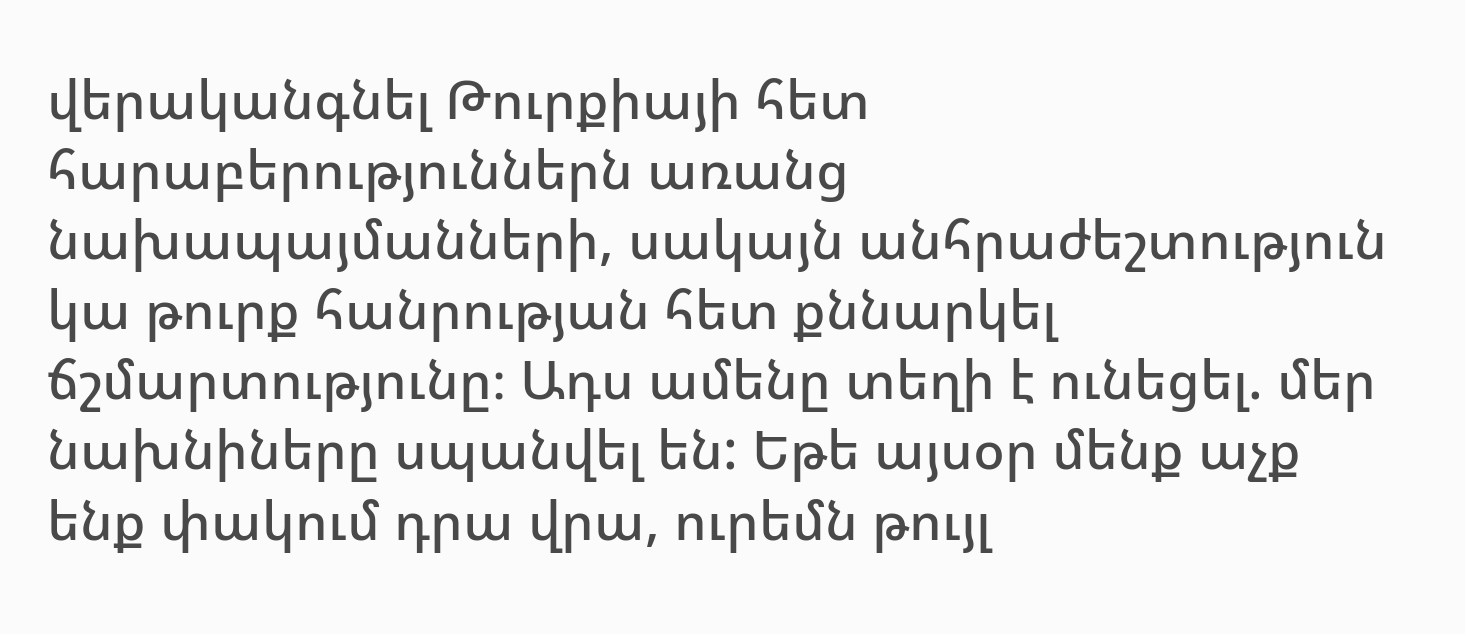վերականգնել Թուրքիայի հետ հարաբերություններն առանց նախապայմանների, սակայն անհրաժեշտություն կա թուրք հանրության հետ քննարկել ճշմարտությունը։ Ադս ամենը տեղի է ունեցել. մեր նախնիները սպանվել են: Եթե այսօր մենք աչք ենք փակում դրա վրա, ուրեմն թույլ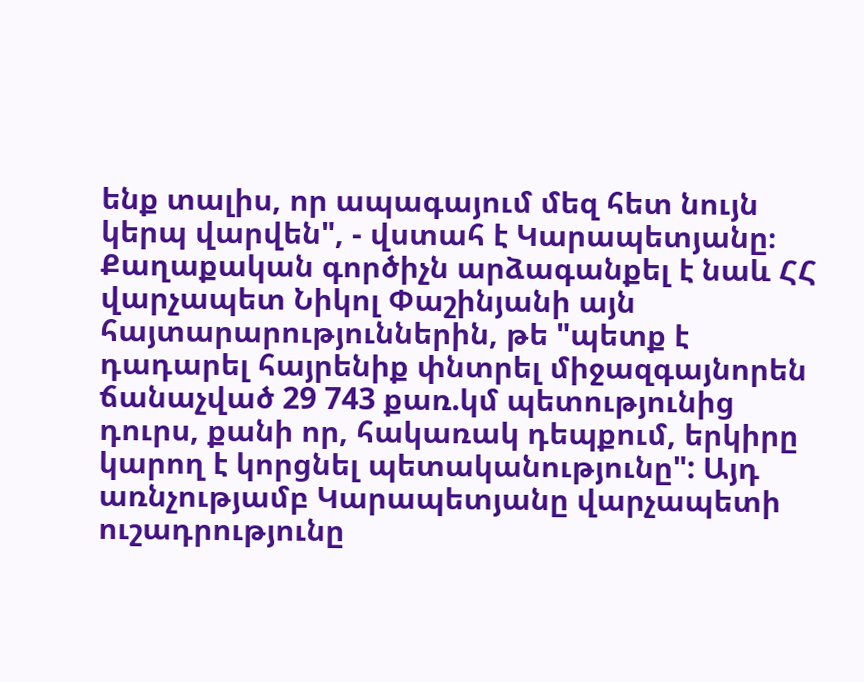ենք տալիս, որ ապագայում մեզ հետ նույն կերպ վարվեն", - վստահ է Կարապետյանը։
Քաղաքական գործիչն արձագանքել է նաև ՀՀ վարչապետ Նիկոլ Փաշինյանի այն հայտարարություններին, թե "պետք է դադարել հայրենիք փնտրել միջազգայնորեն ճանաչված 29 743 քառ.կմ պետությունից դուրս, քանի որ, հակառակ դեպքում, երկիրը կարող է կորցնել պետականությունը": Այդ առնչությամբ Կարապետյանը վարչապետի ուշադրությունը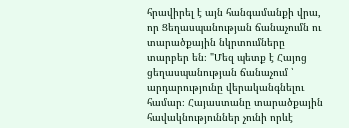հրավիրել է այն հանգամանքի վրա, որ Ցեղասպանության ճանաչումն ու տարածքային նկրտումները տարբեր են։ "Մեզ պետք է Հայոց ցեղասպանության ճանաչում ՝ արդարությունը վերականգնելու համար։ Հայաստանը տարածքային հավակնություններ չունի որևէ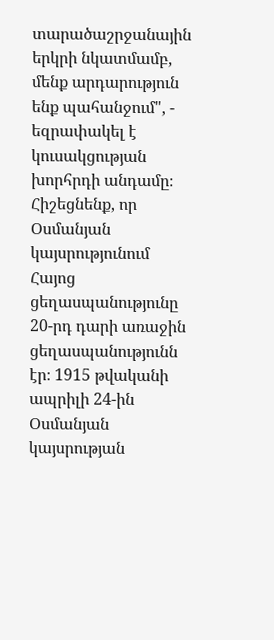տարածաշրջանային երկրի նկատմամբ, մենք արդարություն ենք պահանջում", - եզրափակել է կուսակցության խորհրդի անդամը։
Հիշեցնենք, որ Օսմանյան կայսրությունում Հայոց ցեղասպանությունը 20-րդ դարի առաջին ցեղասպանությունն էր։ 1915 թվականի ապրիլի 24-ին Օսմանյան կայսրության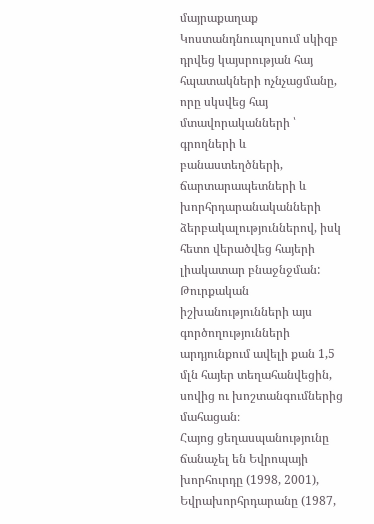մայրաքաղաք Կոստանդնուպոլսում սկիզբ դրվեց կայսրության հայ հպատակների ոչնչացմանը, որը սկսվեց հայ մտավորականների ՝ գրողների և բանաստեղծների, ճարտարապետների և խորհրդարանականների ձերբակալություններով, իսկ հետո վերածվեց հայերի լիակատար բնաջնջման: Թուրքական իշխանությունների այս գործողությունների արդյունքում ավելի քան 1,5 մլն հայեր տեղահանվեցին, սովից ու խոշտանգումներից մահացան։
Հայոց ցեղասպանությունը ճանաչել են Եվրոպայի խորհուրդը (1998, 2001), Եվրախորհրդարանը (1987,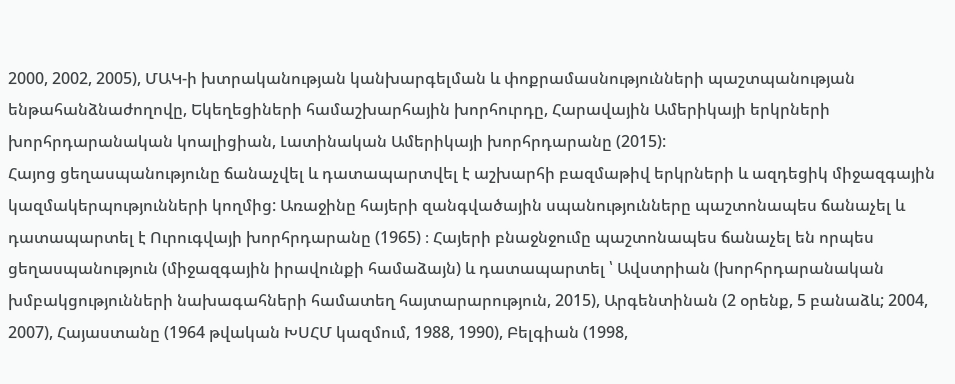2000, 2002, 2005), ՄԱԿ-ի խտրականության կանխարգելման և փոքրամասնությունների պաշտպանության ենթահանձնաժողովը, Եկեղեցիների համաշխարհային խորհուրդը, Հարավային Ամերիկայի երկրների խորհրդարանական կոալիցիան, Լատինական Ամերիկայի խորհրդարանը (2015):
Հայոց ցեղասպանությունը ճանաչվել և դատապարտվել է աշխարհի բազմաթիվ երկրների և ազդեցիկ միջազգային կազմակերպությունների կողմից: Առաջինը հայերի զանգվածային սպանությունները պաշտոնապես ճանաչել և դատապարտել է Ուրուգվայի խորհրդարանը (1965) ։ Հայերի բնաջնջումը պաշտոնապես ճանաչել են որպես ցեղասպանություն (միջազգային իրավունքի համաձայն) և դատապարտել ՝ Ավստրիան (խորհրդարանական խմբակցությունների նախագահների համատեղ հայտարարություն, 2015), Արգենտինան (2 օրենք, 5 բանաձև; 2004, 2007), Հայաստանը (1964 թվական ԽՍՀՄ կազմում, 1988, 1990), Բելգիան (1998,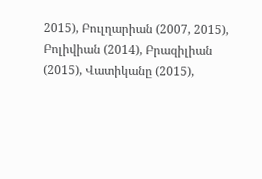2015), Բուլղարիան (2007, 2015), Բոլիվիան (2014), Բրազիլիան (2015), Վատիկանը (2015),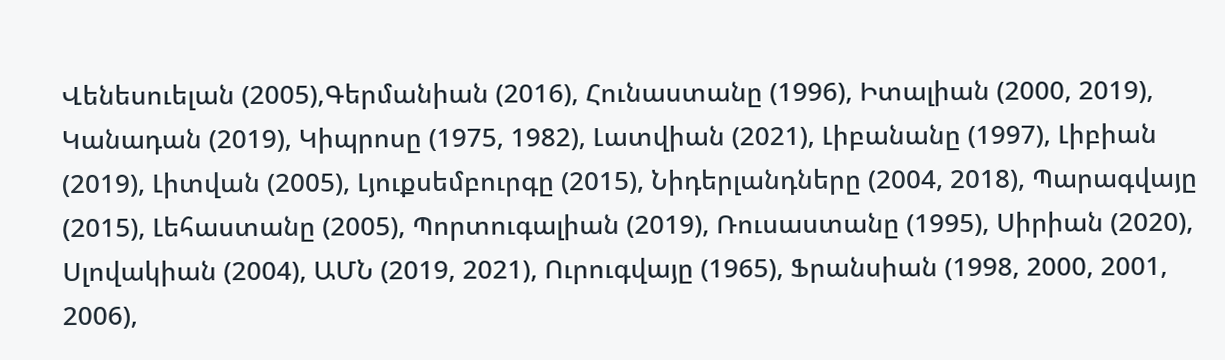Վենեսուելան (2005),Գերմանիան (2016), Հունաստանը (1996), Իտալիան (2000, 2019), Կանադան (2019), Կիպրոսը (1975, 1982), Լատվիան (2021), Լիբանանը (1997), Լիբիան (2019), Լիտվան (2005), Լյուքսեմբուրգը (2015), Նիդերլանդները (2004, 2018), Պարագվայը (2015), Լեհաստանը (2005), Պորտուգալիան (2019), Ռուսաստանը (1995), Սիրիան (2020), Սլովակիան (2004), ԱՄՆ (2019, 2021), Ուրուգվայը (1965), Ֆրանսիան (1998, 2000, 2001, 2006),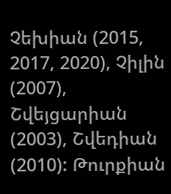Չեխիան (2015, 2017, 2020), Չիլին (2007), Շվեյցարիան (2003), Շվեդիան (2010): Թուրքիան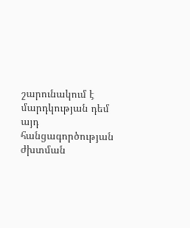շարունակում է մարդկության դեմ այդ հանցագործության ժխտման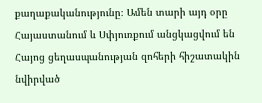քաղաքականությունը։ Ամեն տարի այդ օրը Հայաստանում և Սփյուռքում անցկացվում են Հայոց ցեղասպանության զոհերի հիշատակին նվիրված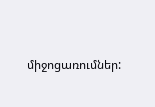միջոցառումներ: